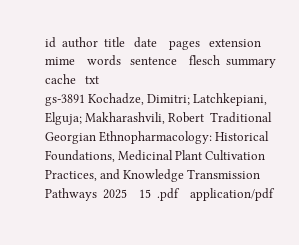id  author  title   date    pages   extension   mime    words   sentence    flesch  summary cache   txt
gs-3891 Kochadze, Dimitri; Latchkepiani, Elguja; Makharashvili, Robert  Traditional Georgian Ethnopharmacology: Historical Foundations, Medicinal Plant Cultivation Practices, and Knowledge Transmission Pathways  2025    15  .pdf    application/pdf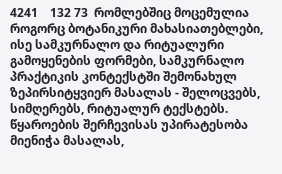4241    132 73  რომლებშიც მოცემულია როგორც ბოტანიკური მახასიათებლები, ისე სამკურნალო და რიტუალური გამოყენების ფორმები, სამკურნალო პრაქტიკის კონტექსტში შემონახულ ზეპირსიტყვიერ მასალას - შელოცვებს, სიმღერებს, რიტუალურ ტექსტებს. წყაროების შერჩევისას უპირატესობა მიენიჭა მასალას,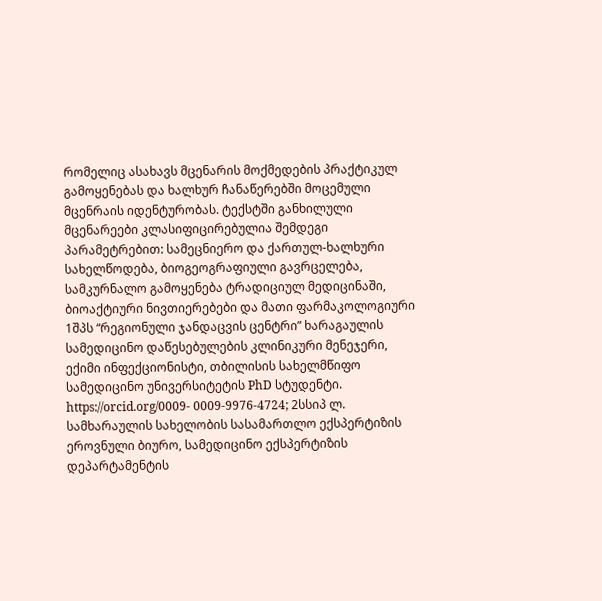რომელიც ასახავს მცენარის მოქმედების პრაქტიკულ გამოყენებას და ხალხურ ჩანაწერებში მოცემული მცენრაის იდენტურობას. ტექსტში განხილული მცენარეები კლასიფიცირებულია შემდეგი პარამეტრებით: სამეცნიერო და ქართულ-ხალხური სახელწოდება, ბიოგეოგრაფიული გავრცელება, სამკურნალო გამოყენება ტრადიციულ მედიცინაში, ბიოაქტიური ნივთიერებები და მათი ფარმაკოლოგიური 1შპს “რეგიონული ჯანდაცვის ცენტრი” ხარაგაულის სამედიცინო დაწესებულების კლინიკური მენეჯერი, ექიმი ინფექციონისტი, თბილისის სახელმწიფო სამედიცინო უნივერსიტეტის PhD სტუდენტი. https://orcid.org/0009- 0009-9976-4724; 2სსიპ ლ. სამხარაულის სახელობის სასამართლო ექსპერტიზის ეროვნული ბიურო, სამედიცინო ექსპერტიზის დეპარტამენტის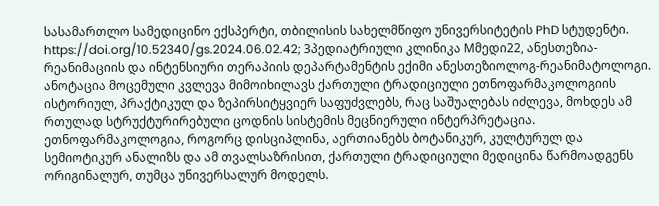სასამართლო სამედიცინო ექსპერტი, თბილისის სახელმწიფო უნივერსიტეტის PhD სტუდენტი. https://doi.org/10.52340/gs.2024.06.02.42; 3პედიატრიული კლინიკა Mმედი22, ანესთეზია- რეანიმაციის და ინტენსიური თერაპიის დეპარტამენტის ექიმი ანესთეზიოლოგ-რეანიმატოლოგი. ანოტაცია მოცემული კვლევა მიმოიხილავს ქართული ტრადიციული ეთნოფარმაკოლოგიის ისტორიულ, პრაქტიკულ და ზეპირსიტყვიერ საფუძვლებს, რაც საშუალებას იძლევა, მოხდეს ამ რთულად სტრუქტურირებული ცოდნის სისტემის მეცნიერული ინტერპრეტაცია. ეთნოფარმაკოლოგია, როგორც დისციპლინა, აერთიანებს ბოტანიკურ, კულტურულ და სემიოტიკურ ანალიზს და ამ თვალსაზრისით, ქართული ტრადიციული მედიცინა წარმოადგენს ორიგინალურ, თუმცა უნივერსალურ მოდელს.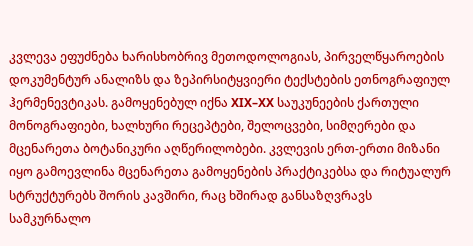კვლევა ეფუძნება ხარისხობრივ მეთოდოლოგიას, პირველწყაროების დოკუმენტურ ანალიზს და ზეპირსიტყვიერი ტექსტების ეთნოგრაფიულ ჰერმენევტიკას. გამოყენებულ იქნა XIX–XX საუკუნეების ქართული მონოგრაფიები, ხალხური რეცეპტები, შელოცვები, სიმღერები და მცენარეთა ბოტანიკური აღწერილობები. კვლევის ერთ-ერთი მიზანი იყო გამოევლინა მცენარეთა გამოყენების პრაქტიკებსა და რიტუალურ სტრუქტურებს შორის კავშირი, რაც ხშირად განსაზღვრავს სამკურნალო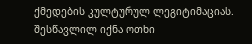ქმედების კულტურულ ლეგიტიმაციას. შესწავლილ იქნა ოთხი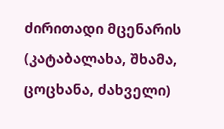ძირითადი მცენარის (კატაბალახა, შხამა, ცოცხანა, ძახველი)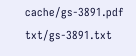cache/gs-3891.pdf   txt/gs-3891.txt